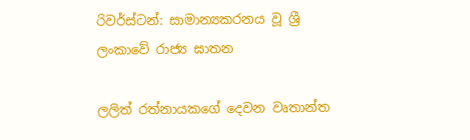රිවර්ස්ටන්: සාමාන්‍යකරනය වූ ශ්‍රී ලංකාවේ රාජ්‍ය ඝාතන

ලලිත් රත්නායකගේ දෙවන වෘතාන්ත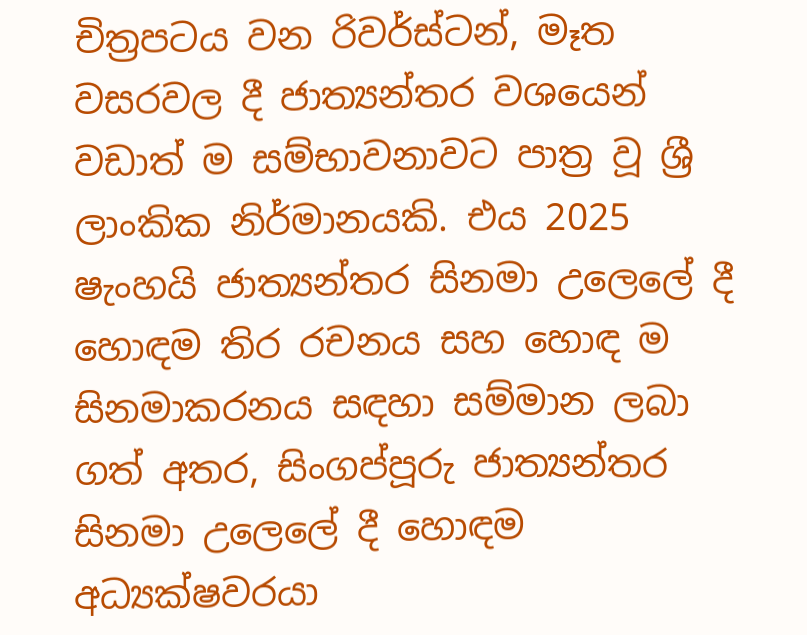චිත්‍රපටය වන රිවර්ස්ටන්, මෑත වසරවල දී ජාත්‍යන්තර වශයෙන් වඩාත් ම සම්භාවනාවට පාත්‍ර වූ ශ්‍රී ලාංකික නිර්මානයකි. එය 2025 ෂැංහයි ජාත්‍යන්තර සිනමා උලෙලේ දී හොඳම තිර රචනය සහ හොඳ ම සිනමාකරනය සඳහා සම්මාන ලබා ගත් අතර, සිංගප්පූරු ජාත්‍යන්තර සිනමා උලෙලේ දී හොඳම අධ්‍යක්ෂවරයා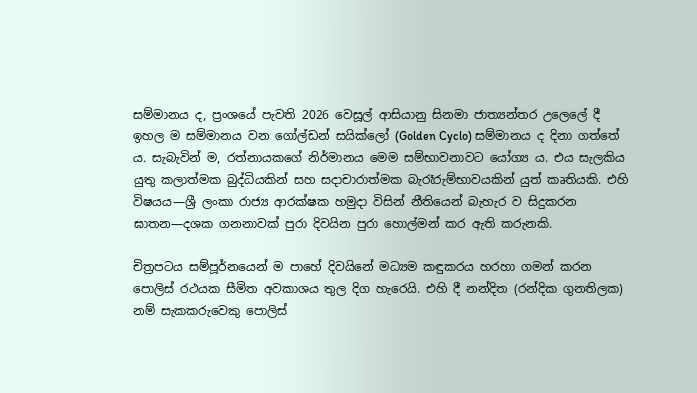සම්මානය ද, ප්‍රංශයේ පැවති 2026 වෙසූල් ආසියානු සිනමා ජාත්‍යන්තර උලෙලේ දී ඉහල ම සම්මානය වන ගෝල්ඩන් සයික්ලෝ (Golden Cyclo) සම්මානය ද දිනා ගත්තේ ය. සැබැවින් ම, රත්නායකගේ නිර්මානය මෙම සම්භාවනාවට යෝග්‍ය ය. එය සැලකිය යුතු කලාත්මක බුද්ධියකින් සහ සදාචාරාත්මක බැරෑරුම්භාවයකින් යුත් කෘතියකි. එහි විෂයය—ශ්‍රී ලංකා රාජ්‍ය ආරක්ෂක හමුදා විසින් නීතියෙන් බැහැර ව සිදුකරන ඝාතන—දශක ගනනාවක් පුරා දිවයින පුරා හොල්මන් කර ඇති කරුනකි.

චිත්‍රපටය සම්පූර්නයෙන් ම පාහේ දිවයිනේ මධ්‍යම කඳුකරය හරහා ගමන් කරන පොලිස් රථයක සීමිත අවකාශය තුල දිග හැරෙයි. එහි දී නන්දිත (රන්දික ගුනතිලක) නම් සැකකරුවෙකු පොලිස්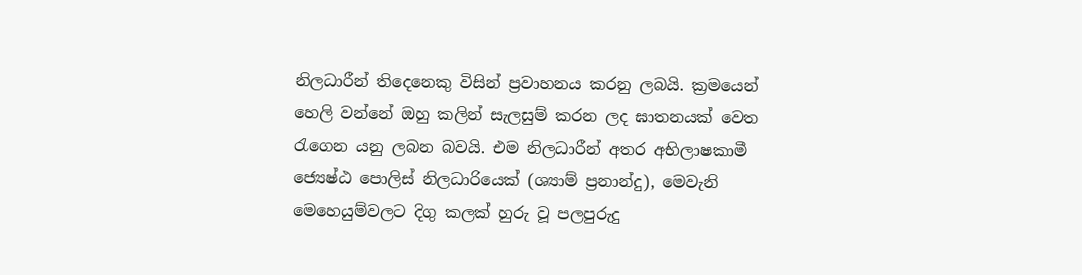නිලධාරීන් තිදෙනෙකු විසින් ප්‍රවාහනය කරනු ලබයි. ක්‍රමයෙන් හෙලි වන්නේ ඔහු කලින් සැලසුම් කරන ලද ඝාතනයක් වෙත රැගෙන යනු ලබන බවයි. එම නිලධාරීන් අතර අභිලාෂකාමී ජ්‍යෙෂ්ඨ පොලිස් නිලධාරියෙක් (ශ්‍යාම් ප්‍රනාන්දු), මෙවැනි මෙහෙයුම්වලට දිගු කලක් හුරු වූ පලපුරුදු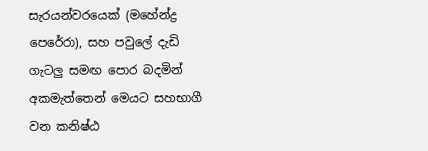සැරයන්වරයෙක් (මහේන්ද්‍ර පෙරේරා), සහ පවුලේ දැඩි ගැටලු සමඟ පොර බදමින් අකමැත්තෙන් මෙයට සහභාගී වන කනිෂ්ඨ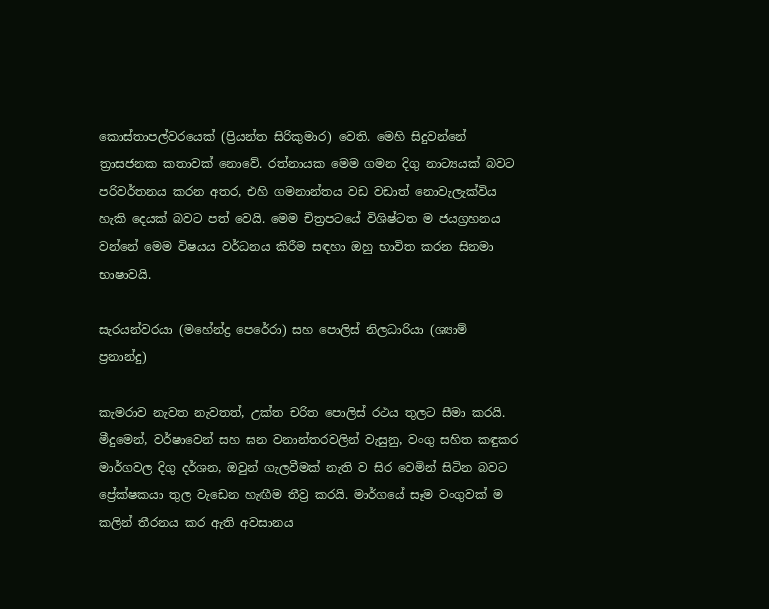කොස්තාපල්වරයෙක් (ප්‍රියන්ත සිරිකුමාර) වෙති. මෙහි සිදුවන්නේ ත්‍රාසජනක කතාවක් නොවේ. රත්නායක මෙම ගමන දිගු නාට්‍යයක් බවට පරිවර්තනය කරන අතර, එහි ගමනාන්තය වඩ වඩාත් නොවැලැක්විය හැකි දෙයක් බවට පත් වෙයි. මෙම චිත්‍රපටයේ විශිෂ්ටත ම ජයග්‍රහනය වන්නේ මෙම විෂයය වර්ධනය කිරීම සඳහා ඔහු භාවිත කරන සිනමා භාෂාවයි.

සැරයන්වරයා (මහේන්ද්‍ර පෙරේරා) සහ පොලිස් නිලධාරියා (ශ්‍යාම් ප්‍රනාන්දු)

කැමරාව නැවත නැවතත්, උක්ත චරිත පොලිස් රථය තුලට සීමා කරයි. මීදුමෙන්, වර්ෂාවෙන් සහ ඝන වනාන්තරවලින් වැසුනු, වංගු සහිත කඳුකර මාර්ගවල දිගු දර්ශන, ඔවුන් ගැලවීමක් නැති ව සිර වෙමින් සිටින බවට ප්‍රේක්ෂකයා තුල වැඩෙන හැඟීම තීව්‍ර කරයි. මාර්ගයේ සෑම වංගුවක් ම කලින් තීරනය කර ඇති අවසානය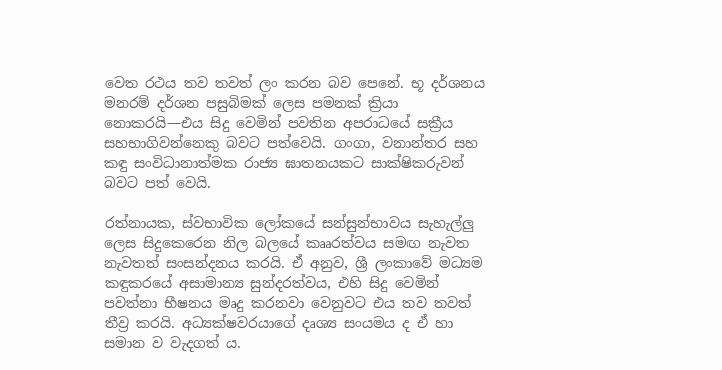වෙත රථය තව තවත් ලං කරන බව පෙනේ. භූ දර්ශනය මනරම් දර්ශන පසුබිමක් ලෙස පමනක් ක්‍රියා නොකරයි—එය සිදු වෙමින් පවතින අපරාධයේ සක්‍රීය සහභාගිවන්නෙකු බවට පත්වෙයි. ගංගා, වනාන්තර සහ කඳු සංවිධානාත්මක රාජ්‍ය ඝාතනයකට සාක්ෂිකරුවන් බවට පත් වෙයි.

රත්නායක, ස්වභාවික ලෝකයේ සන්සුන්භාවය සැහැල්ලු ලෙස සිදුකෙරෙන නිල බලයේ කෲරත්වය සමඟ නැවත නැවතත් සංසන්දනය කරයි. ඒ අනුව, ශ්‍රී ලංකාවේ මධ්‍යම කඳුකරයේ අසාමාන්‍ය සුන්දරත්වය, එහි සිදු වෙමින් පවත්නා භීෂනය මෘදු කරනවා වෙනුවට එය තව තවත් තීව්‍ර කරයි. අධ්‍යක්ෂවරයාගේ දෘශ්‍ය සංයමය ද ඒ හා සමාන ව වැදගත්‍ ය.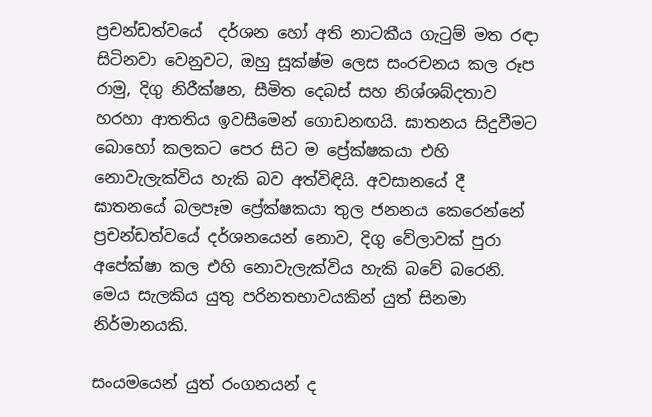ප්‍රචන්ඩත්වයේ  දර්ශන හෝ අති නාටකීය ගැටුම් මත රඳා සිටිනවා වෙනුවට, ඔහු සූක්ෂ්ම ලෙස සංරචනය කල රූප රාමු, දිගු නිරීක්ෂන, සීමිත දෙබස් සහ නිශ්ශබ්දතාව හරහා ආතතිය ඉවසීමෙන් ගොඩනඟයි. ඝාතනය සිදුවීමට බොහෝ කලකට පෙර සිට ම ප්‍රේක්ෂකයා එහි නොවැලැක්විය හැකි බව අත්විඳියි. අවසානයේ දී ඝාතනයේ බලපෑම ප්‍රේක්ෂකයා තුල ජනනය කෙරෙන්නේ ප්‍රචන්ඩත්වයේ දර්ශනයෙන් නොව, දිගු වේලාවක් පුරා අපේක්ෂා කල එහි නොවැලැක්විය හැකි බවේ බරෙනි. මෙය සැලකිය යුතු පරිනතභාවයකින් යුත් සිනමා නිර්මානයකි.

සංයමයෙන් යුත් රංගනයන් ද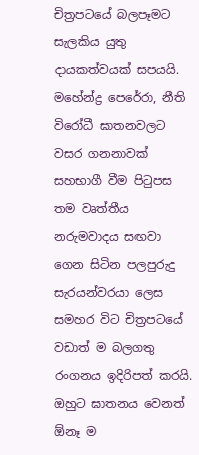චිත්‍රපටයේ බලපෑමට සැලකිය යුතු දායකත්වයක් සපයයි. මහේන්ද්‍ර පෙරේරා, නීති විරෝධී ඝාතනවලට වසර ගනනාවක් සහභාගී වීම පිටුපස තම වෘත්තීය නරුමවාදය සඟවා ගෙන සිටින පලපුරුදු සැරයන්වරයා ලෙස සමහර විට චිත්‍රපටයේ වඩාත් ම බලගතු රංගනය ඉදිරිපත් කරයි. ඔහුට ඝාතනය වෙනත් ඕනෑ ම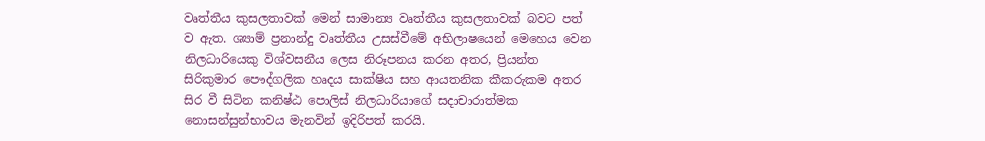වෘත්තීය කුසලතාවක් මෙන් සාමාන්‍ය වෘත්තීය කුසලතාවක් බවට පත් ව ඇත. ශ්‍යාම් ප්‍රනාන්දු වෘත්තීය උසස්වීමේ අභිලාෂයෙන් මෙහෙය වෙන නිලධාරියෙකු විශ්වසනීය ලෙස නිරූපනය කරන අතර, ප්‍රියන්ත සිරිකුමාර පෞද්ගලික හෘදය සාක්ෂිය සහ ආයතනික කීකරුකම අතර සිර වී සිටින කනිෂ්ඨ පොලිස් නිලධාරියාගේ සදාචාරාත්මක නොසන්සුන්භාවය මැනවින් ඉදිරිපත් කරයි.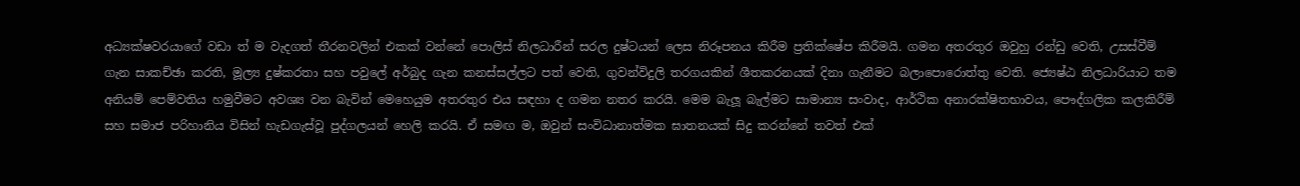අධ්‍යක්ෂවරයාගේ වඩා ත් ම වැදගත් තීරනවලින් එකක් වන්නේ පොලිස් නිලධාරීන් සරල දුෂ්ටයන් ලෙස නිරූපනය කිරීම ප්‍රතික්ෂේප කිරීමයි. ගමන අතරතුර ඔවුහු රන්ඩු වෙති, උසස්වීම් ගැන සාකච්ඡා කරති, මූල්‍ය දුෂ්කරතා සහ පවුලේ අර්බුද ගැන කනස්සල්ලට පත් වෙති, ගුවන්විදුලි තරගයකින් ශීතකරනයක් දිනා ගැනීමට බලාපොරොත්තු වෙති. ජ්‍යෙෂ්ඨ නිලධාරියාට තම අනියම් පෙම්වතිය හමුවීමට අවශ්‍ය වන බැවින් මෙහෙයුම අතරතුර එය සඳහා ද ගමන නතර කරයි. මෙම බැලූ බැල්මට සාමාන්‍ය සංවාද, ආර්ථික අනාරක්ෂිතභාවය, පෞද්ගලික කලකිරීම් සහ සමාජ පරිහානිය විසින් හැඩගැස්වූ පුද්ගලයන් හෙලි කරයි. ඒ සමඟ ම, ඔවුන් සංවිධානාත්මක ඝාතනයක් සිදු කරන්නේ තවත් එක්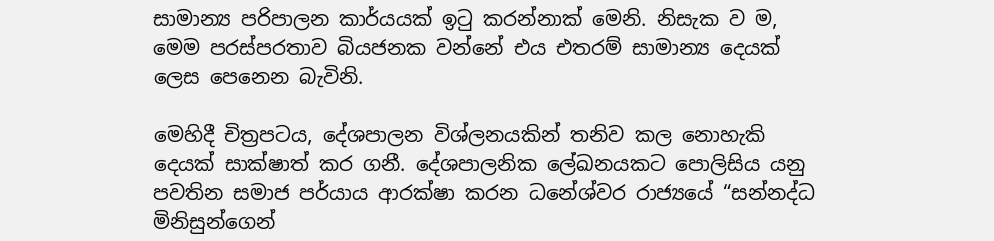සාමාන්‍ය පරිපාලන කාර්යයක් ඉටු කරන්නාක් මෙනි. නිසැක ව ම, මෙම පරස්පරතාව බියජනක වන්නේ එය එතරම් සාමාන්‍ය දෙයක් ලෙස පෙනෙන බැවිනි.

මෙහිදී චිත්‍රපටය, දේශපාලන විශ්ලනයකින් තනිව කල නොහැකි දෙයක් සාක්ෂාත් කර ගනී. දේශපාලනික ලේඛනයකට පොලිසිය යනු පවතින සමාජ පර්යාය ආරක්ෂා කරන ධනේශ්වර රාජ්‍යයේ “සන්නද්ධ මිනිසුන්ගෙන්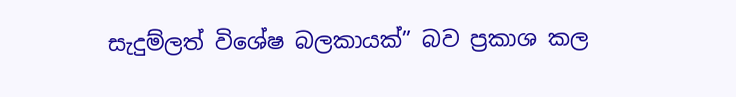සැදුම්ලත් විශේෂ බලකායක්” බව ප්‍රකාශ කල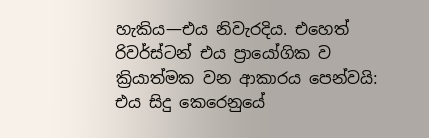හැකිය—එය නිවැරදිය. එහෙත් රිවර්ස්ටන් එය ප්‍රායෝගික ව ක්‍රියාත්මක වන ආකාරය පෙන්වයි: එය සිදු කෙරෙනුයේ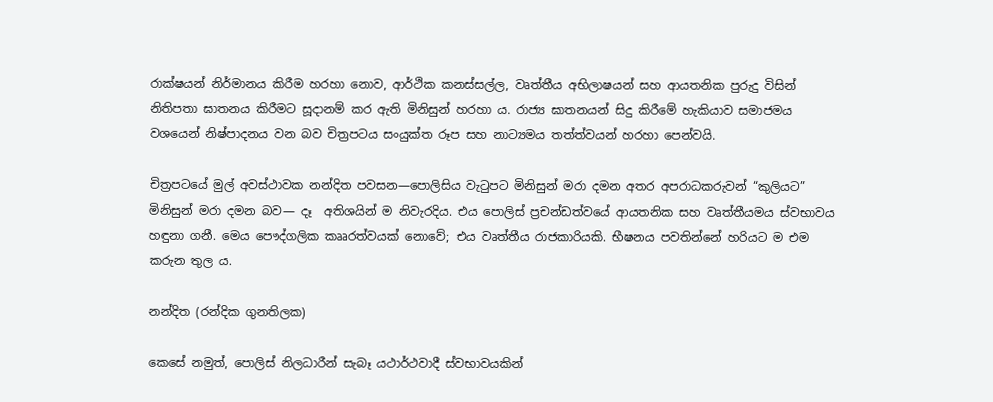රාක්ෂයන් නිර්මානය කිරීම හරහා නොව, ආර්ථික කනස්සල්ල, වෘත්තීය අභිලාෂයන් සහ ආයතනික පුරුදු විසින් නිතිපතා ඝාතනය කිරීමට සූදානම් කර ඇති මිනිසුන් හරහා ය. රාජ්‍ය ඝාතනයන් සිදු කිරීමේ හැකියාව සමාජමය වශයෙන් නිෂ්පාදනය වන බව චිත්‍රපටය සංයුක්ත රූප සහ නාට්‍යමය තත්ත්වයන් හරහා පෙන්වයි.

චිත්‍රපටයේ මුල් අවස්ථාවක නන්දිත පවසන—පොලිසිය වැටුපට මිනිසුන් මරා දමන අතර අපරාධකරුවන් “කුලියට” මිනිසුන් මරා දමන බව— දෑ  අතිශයින් ම නිවැරදිය. එය පොලිස් ප්‍රචන්ඩත්වයේ ආයතනික සහ වෘත්තීයමය ස්වභාවය හඳුනා ගනී. මෙය පෞද්ගලික කෲරත්වයක් නොවේ; එය වෘත්තීය රාජකාරියකි. භීෂනය පවතින්නේ හරියට ම එම කරුන තුල ය.

නන්දිත (රන්දික ගුනතිලක)

කෙසේ නමුත්, පොලිස් නිලධාරීන් සැබෑ යථාර්ථවාදී ස්වභාවයකින්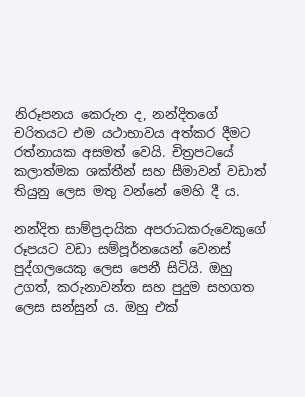නිරූපනය කෙරුන ද, නන්දිතගේ චරිතයට එම යථාභාවය අත්කර දීමට රත්නායක අසමත් වෙයි. චිත්‍රපටයේ කලාත්මක ශක්තීන් සහ සීමාවන් වඩාත් තියුනු ලෙස මතු වන්නේ මෙහි දී ය.

නන්දිත සාම්ප්‍රදායික අපරාධකරුවෙකුගේ රූපයට වඩා සම්පූර්නයෙන් වෙනස් පුද්ගලයෙකු ලෙස පෙනී සිටියි. ඔහු උගත්, කරුනාවන්ත සහ පුදුම සහගත ලෙස සන්සුන්‍ ය. ඔහු එක්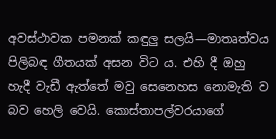අවස්ථාවක පමනක් කඳුලු සලයි—මාතෘත්වය පිලිබඳ ගීතයක් අසන විට ය. එහි දී ඔහු හැදී වැඩී ඇත්තේ මවු සෙනෙහස නොමැති ව බව හෙලි වෙයි. කොස්තාපල්වරයාගේ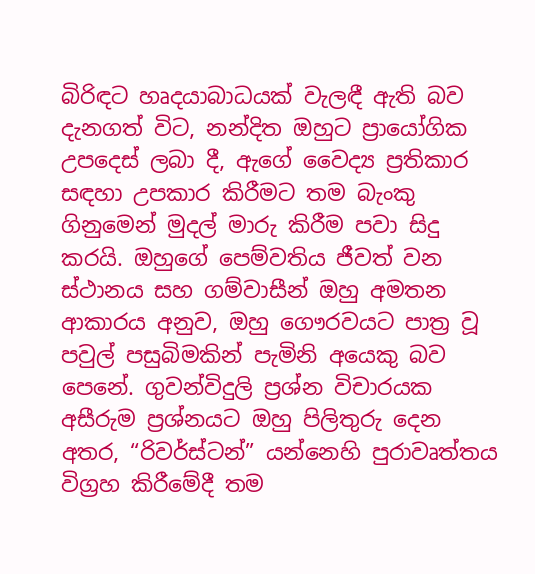බිරිඳට හෘදයාබාධයක් වැලඳී ඇති බව දැනගත් විට, නන්දිත ඔහුට ප්‍රායෝගික උපදෙස් ලබා දී, ඇගේ වෛද්‍ය ප්‍රතිකාර සඳහා උපකාර කිරීමට තම බැංකු ගිනුමෙන් මුදල් මාරු කිරීම පවා සිදු කරයි. ඔහුගේ පෙම්වතිය ජීවත් වන ස්ථානය සහ ගම්වාසීන් ඔහු අමතන ආකාරය අනුව, ඔහු ගෞරවයට පාත්‍ර වූ පවුල් පසුබිමකින් පැමිනි අයෙකු බව පෙනේ. ගුවන්විදුලි ප්‍රශ්න විචාරයක අසීරුම ප්‍රශ්නයට ඔහු පිලිතුරු දෙන අතර, “රිවර්ස්ටන්” යන්නෙහි පුරාවෘත්තය විග්‍රහ කිරීමේදී තම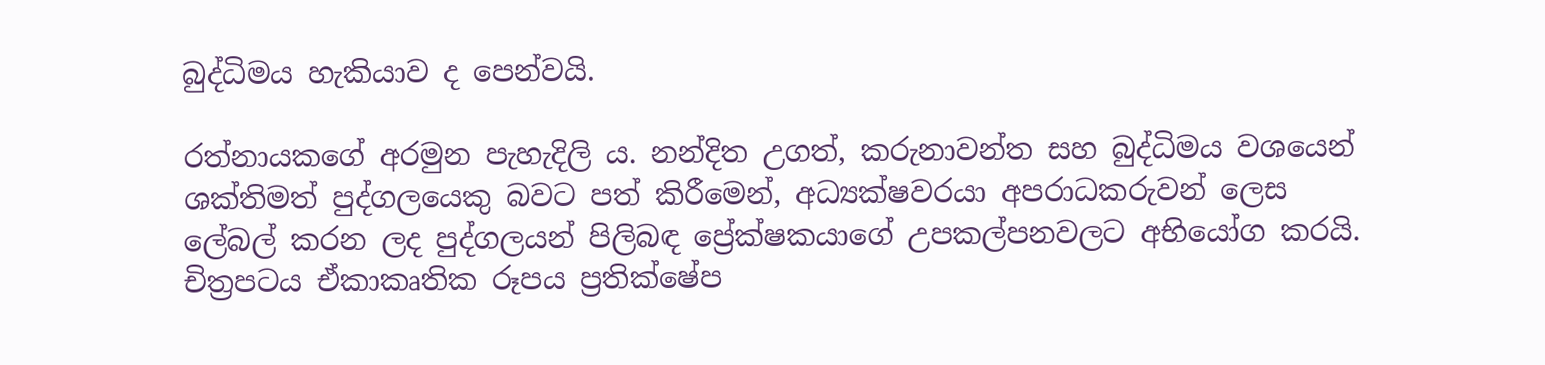බුද්ධිමය හැකියාව ද පෙන්වයි.

රත්නායකගේ අරමුන පැහැදිලි ය. නන්දිත උගත්, කරුනාවන්ත සහ බුද්ධිමය වශයෙන් ශක්තිමත් පුද්ගලයෙකු බවට පත් කිරීමෙන්, අධ්‍යක්ෂවරයා අපරාධකරුවන් ලෙස ලේබල් කරන ලද පුද්ගලයන් පිලිබඳ ප්‍රේක්ෂකයාගේ උපකල්පනවලට අභියෝග කරයි. චිත්‍රපටය ඒකාකෘතික රූපය ප්‍රතික්ෂේප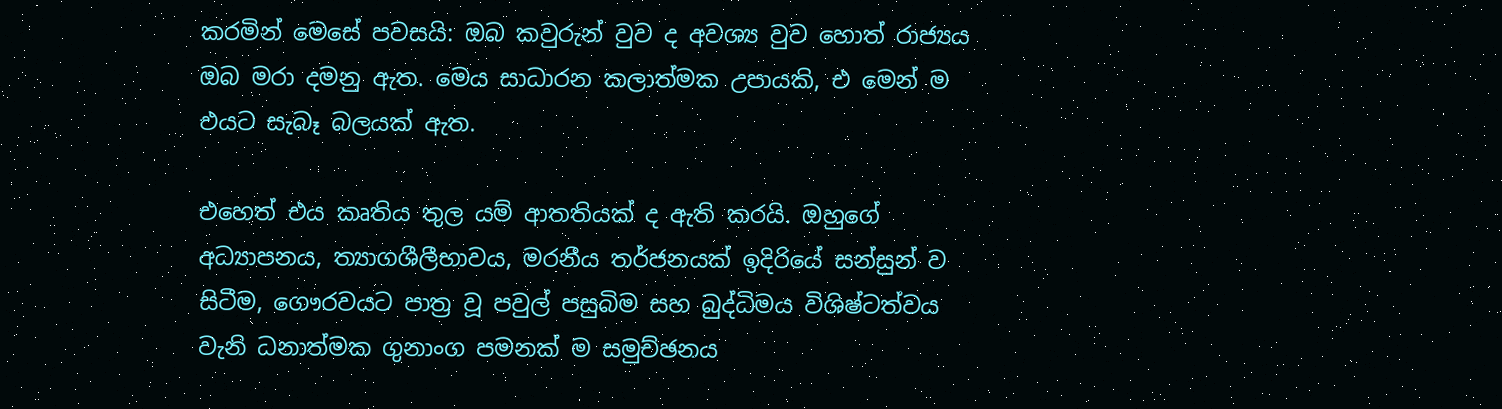කරමින් මෙසේ පවසයි: ඔබ කවුරුන් වුව ද අවශ්‍ය වුව හොත් රාජ්‍යය ඔබ මරා දමනු ඇත. මෙය සාධාරන කලාත්මක උපායකි, එ මෙන් ම එයට සැබෑ බලයක් ඇත.

එහෙත් එය කෘතිය තුල යම් ආතතියක් ද ඇති කරයි. ඔහුගේ අධ්‍යාපනය, ත්‍යාගශීලීභාවය, මරනීය තර්ජනයක් ඉදිරියේ සන්සුන් ව සිටීම, ගෞරවයට පාත්‍ර වූ පවුල් පසුබිම සහ බුද්ධිමය විශිෂ්ටත්වය වැනි ධනාත්මක ගුනාංග පමනක් ම සමුච්ඡනය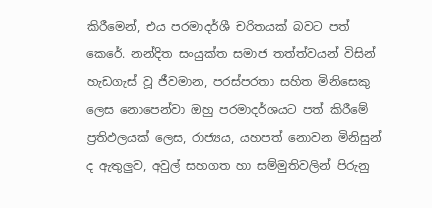කිරීමෙන්, එය පරමාදර්ශී චරිතයක් බවට පත් කෙරේ. නන්දිත සංයුක්ත සමාජ තත්ත්වයන් විසින් හැඩගැස් වූ ජීවමාන, පරස්පරතා සහිත මිනිසෙකු ලෙස නොපෙන්වා ඔහු පරමාදර්ශයට පත් කිරීමේ ප්‍රතිඵලයක් ලෙස, රාජ්‍යය, යහපත් නොවන මිනිසුන් ද ඇතුලුව, අවුල් සහගත හා සම්මුතිවලින් පිරුනු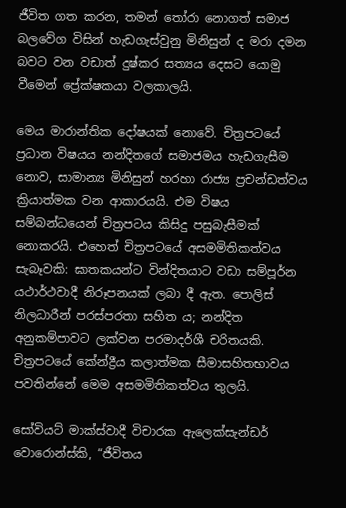ජීවිත ගත කරන, තමන් තෝරා නොගත් සමාජ බලවේග විසින් හැඩගැස්වුනු මිනිසුන් ද මරා දමන බවට වන වඩාත් දුෂ්කර සත්‍යය දෙසට යොමු වීමෙන් ප්‍රේක්ෂකයා වලකාලයි.

මෙය මාරාන්තික දෝෂයක් නොවේ. චිත්‍රපටයේ ප්‍රධාන විෂයය නන්දිතගේ සමාජමය හැඩගැසීම නොව, සාමාන්‍ය මිනිසුන් හරහා රාජ්‍ය ප්‍රචන්ඩත්වය ක්‍රියාත්මක වන ආකාරයයි. එම විෂය සම්බන්ධයෙන් චිත්‍රපටය කිසිදු පසුබැසීමක් නොකරයි. එහෙත් චිත්‍රපටයේ අසමමිතිකත්වය සැබෑවකි: ඝාතකයන්ට වින්දිතයාට වඩා සම්පූර්න යථාර්ථවාදී නිරූපනයක් ලබා දී ඇත. පොලිස් නිලධාරීන් පරස්පරතා සහිත ය; නන්දිත අනුකම්පාවට ලක්වන පරමාදර්ශී චරිතයකි. චිත්‍රපටයේ කේන්ද්‍රීය කලාත්මක සීමාසහිතභාවය පවතින්නේ මෙම අසමමිතිකත්වය තුලයි.

සෝවියට් මාක්ස්වාදී විචාරක ඇලෙක්සැන්ඩර් වොරොන්ස්කි, “ජීවිතය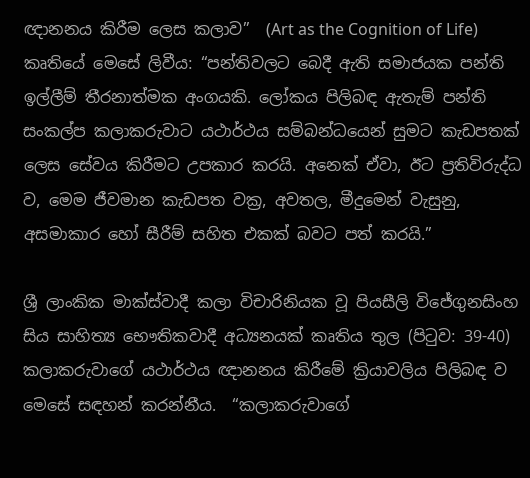ඥානනය කිරීම ලෙස කලාව”  (Art as the Cognition of Life) කෘතියේ මෙසේ ලිවීය: “පන්තිවලට බෙදී ඇති සමාජයක පන්ති ඉල්ලීම් තීරනාත්මක අංගයකි. ලෝකය පිලිබඳ ඇතැම් පන්ති සංකල්ප කලාකරුවාට යථාර්ථය සම්බන්ධයෙන් සුමට කැඩපතක් ලෙස සේවය කිරීමට උපකාර කරයි. අනෙක් ඒවා, ඊට ප්‍රතිවිරුද්ධ ව, මෙම ජීවමාන කැඩපත වක්‍ර, අවතල, මීදුමෙන් වැසුනු, අසමාකාර හෝ සීරීම් සහිත එකක් බවට පත් කරයි.”

ශ්‍රී ලාංකික මාක්ස්වාදී කලා විචාරිනියක වූ පියසීලි විජේගුනසිංහ සිය සාහිත්‍ය භෞතිකවාදී අධ්‍යනයක් කෘතිය තුල (පිටුව: 39-40) කලාකරුවාගේ යථාර්ථය ඥානනය කිරීමේ ක්‍රියාවලිය පිලිබඳ ව මෙසේ සඳහන් කරන්නීය.  “කලාකරුවාගේ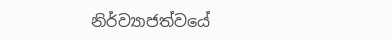නිර්ව්‍යාජත්වයේ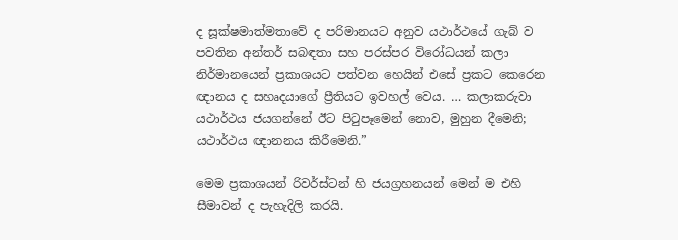ද සූක්ෂමාත්මතාවේ ද පරිමානයට අනුව යථාර්ථයේ ගැබ් ව පවතින අන්තර් සබඳතා සහ පරස්පර විරෝධයන් කලා නිර්මානයෙන් ප්‍රකාශයට පත්වන හෙයින් එසේ ප්‍රකට කෙරෙන ඥානය ද සහෘදයාගේ ප්‍රීතියට ඉවහල් වෙය. … කලාකරුවා යථාර්ථය ජයගන්නේ ඊට පිටුපෑමෙන් නොව, මුහුන දීමෙනි; යථාර්ථය ඥානනය කිරීමෙනි.”

මෙම ප්‍රකාශයන් රිවර්ස්ටන් හි ජයග්‍රහනයන් මෙන් ම එහි සීමාවන් ද පැහැදිලි කරයි.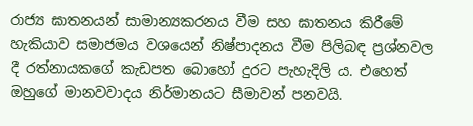රාජ්‍ය ඝාතනයන් සාමාන්‍යකරනය වීම සහ ඝාතනය කිරීමේ හැකියාව සමාජමය වශයෙන් නිෂ්පාදනය වීම පිලිබඳ ප්‍රශ්නවල දී රත්නායකගේ කැඩපත බොහෝ දුරට පැහැදිලි ය. එහෙත් ඔහුගේ මානවවාදය නිර්මානයට සීමාවන් පනවයි.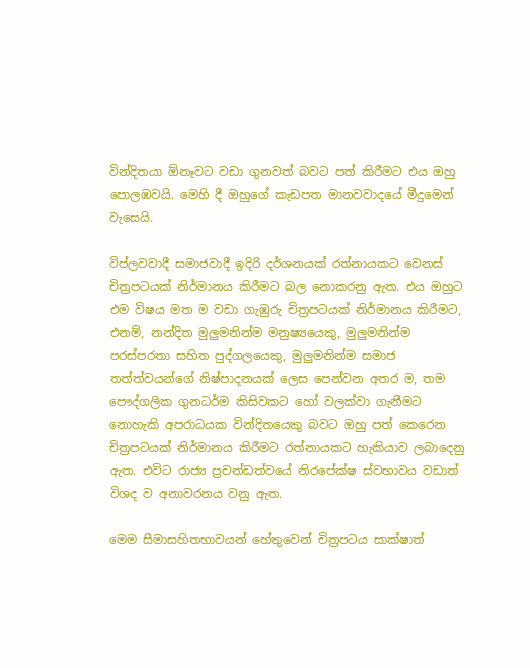වින්දිතයා ඕනෑවට වඩා ගුනවත් බවට පත් කිරීමට එය ඔහු පොලඹවයි. මෙහි දී ඔහුගේ කැඩපත මානවවාදයේ මීදුමෙන් වැසෙයි.

විප්ලවවාදී සමාජවාදී ඉදිරි දර්ශනයක් රත්නායකට වෙනස් චිත්‍රපටයක් නිර්මානය කිරීමට බල නොකරනු ඇත. එය ඔහුට එම විෂය මත ම වඩා ගැඹුරු චිත්‍රපටයක් නිර්මානය කිරීමට, එනම්, නන්දිත මුලුමනින්ම මනුෂ්‍යයෙකු, මුලුමනින්ම පරස්පරතා සහිත පුද්ගලයෙකු, මුලුමනින්ම සමාජ තත්ත්වයන්ගේ නිෂ්පාදනයක් ලෙස පෙන්වන අතර ම, තම පෞද්ගලික ගුනධර්ම කිසිවකට හෝ වලක්වා ගැනීමට නොහැකි අපරාධයක වින්දිතයෙකු බවට ඔහු පත් කෙරෙන චිත්‍රපටයක් නිර්මානය කිරීමට රත්නායකට හැකියාව ලබාදෙනු ඇත. එවිට රාජ්‍ය ප්‍රචන්ඩත්වයේ නිරපේක්ෂ ස්වභාවය වඩාත් විශද ව අනාවරනය වනු ඇත.

මෙම සීමාසහිතභාවයන් හේතුවෙන් චිත්‍රපටය සාක්ෂාත්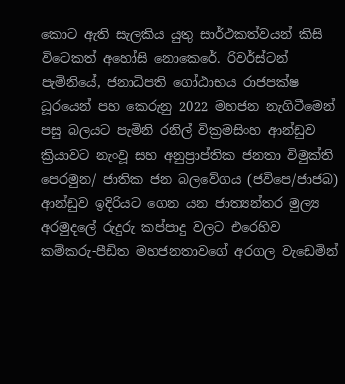කොට ඇති සැලකිය යුතු සාර්ථකත්වයන් කිසි විටෙකත් අහෝසි නොකෙරේ. රිවර්ස්ටන් පැමිනියේ, ජනාධිපති ගෝඨාභය රාජපක්ෂ ධූරයෙන් පහ කෙරුනු 2022 මහජන නැගිටීමෙන් පසු බලයට පැමිනි රනිල් වික්‍රමසිංහ ආන්ඩුව ක්‍රියාවට නැංවූ සහ අනුප්‍රාප්තික ජනතා විමුක්ති පෙරමුන/ ජාතික ජන බලවේගය (ජවිපෙ/ජාජබ) ආන්ඩුව ඉදිරියට ගෙන යන ජාත්‍යන්තර මුල්‍ය අරමුදලේ රුදුරු කප්පාදු වලට එරෙහිව කම්කරු-පීඩිත මහජනතාවගේ අරගල වැඩෙමින්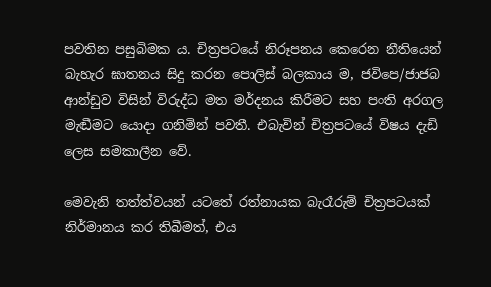පවතින පසුබිමක ය. චිත්‍රපටයේ නිරූපනය කෙරෙන නීතියෙන් බැහැර ඝාතනය සිදු කරන පොලිස් බලකාය ම, ජවිපෙ/ජාජබ ආන්ඩුව විසින් විරුද්ධ මත මර්දනය කිරීමට සහ පංති අරගල මැඬීමට යොදා ගනිමින් පවතී. එබැවින් චිත්‍රපටයේ විෂය දැඩි ලෙස සමකාලීන වේ.

මෙවැනි තත්ත්වයන් යටතේ රත්නායක බැරෑරුම් චිත්‍රපටයක් නිර්මානය කර තිබීමත්, එය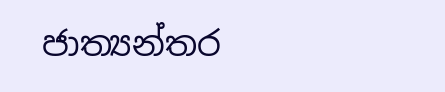ජාත්‍යන්තර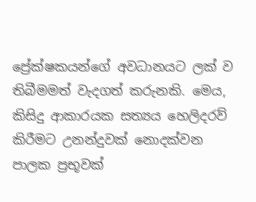ප්‍රේක්ෂකයන්ගේ අවධානයට ලක් ව තිබීමමත් වැදගත් කරුනකි. මෙය, කිසිදු ආකාරයක සත්‍යය හෙලිදරව් කිරීමට උනන්දුවක් නොදක්වන පාලක ප්‍රභූවක්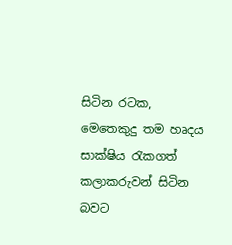සිටින රටක, මෙතෙකුදු තම හෘදය සාක්ෂිය රැකගත් කලාකරුවන් සිටින බවට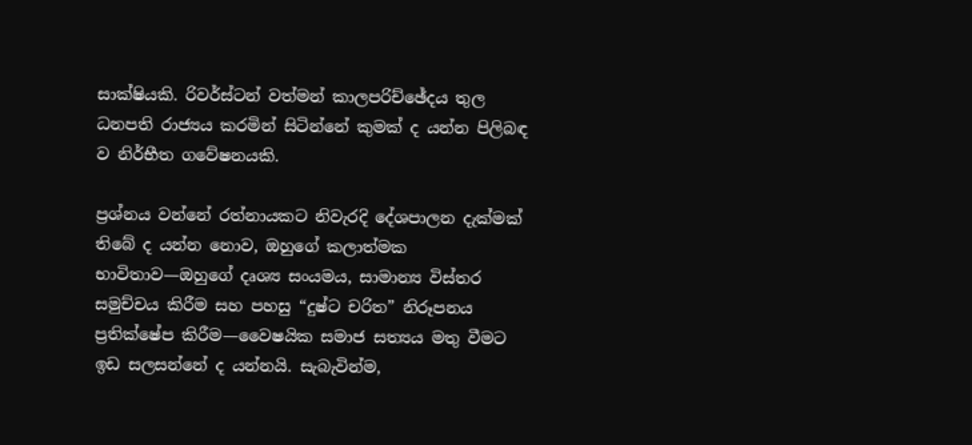සාක්ෂියකි. රිවර්ස්ටන් වත්මන් කාලපරිච්ඡේදය තුල ධනපති රාජ්‍යය කරමින් සිටින්නේ කුමක් ද යන්න පිලිබඳ ව නිර්භීත ගවේෂනයකි.

ප්‍රශ්නය වන්නේ රත්නායකට නිවැරදි දේශපාලන දැක්මක් තිබේ ද යන්න නොව, ඔහුගේ කලාත්මක භාවිතාව—ඔහුගේ දෘශ්‍ය සංයමය, සාමාන්‍ය විස්තර සමුච්චය කිරීම සහ පහසු “දුෂ්ට චරිත” නිරූපනය ප්‍රතික්ෂේප කිරීම—වෛෂයික සමාජ සත්‍යය මතු වීමට ඉඩ සලසන්නේ ද යන්නයි. සැබැවින්ම,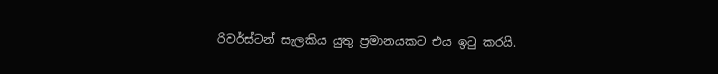රිවර්ස්ටන් සැලකිය යුතු ප්‍රමානයකට එය ඉටු කරයි.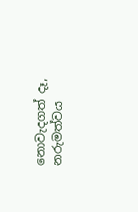නොවැදගත් දෑ, නරුමත්වය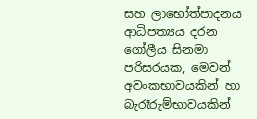සහ ලාභෝත්පාදනය ආධිපත්‍යය දරන ගෝලීය සිනමා පරිසරයක, මෙවන් අවංකභාවයකින් හා බැරෑරුම්භාවයකින්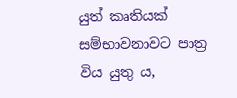යුත් කෘතියක් සම්භාවනාවට පාත්‍ර විය යුතු ය,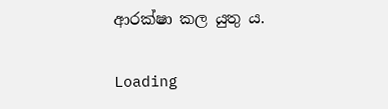ආරක්ෂා කල යුතු ය.

Loading